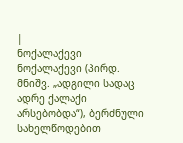|
ნოქალაქევი
ნოქალაქევი (პირდ. მნიშვ. „ადგილი სადაც ადრე ქალაქი არსებობდა“), ბერძნული სახელწოდებით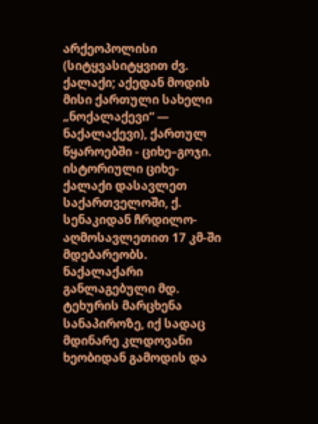არქეოპოლისი (სიტყვასიტყვით ძვ. ქალაქი; აქედან მოდის მისი ქართული სახელი „ნოქალაქევი“ — ნაქალაქევი), ქართულ წყაროებში - ციხე–გოჯი. ისტორიული ციხე-ქალაქი დასავლეთ საქართველოში, ქ. სენაკიდან ჩრდილო-აღმოსავლეთით 17 კმ-ში მდებარეობს. ნაქალაქარი განლაგებული მდ. ტეხურის მარცხენა სანაპიროზე, იქ სადაც მდინარე კლდოვანი ხეობიდან გამოდის და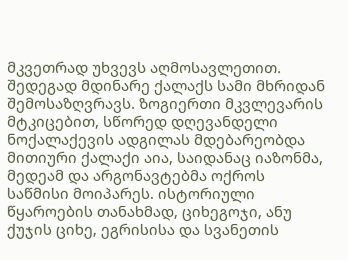მკვეთრად უხვევს აღმოსავლეთით. შედეგად მდინარე ქალაქს სამი მხრიდან შემოსაზღვრავს. ზოგიერთი მკვლევარის მტკიცებით, სწორედ დღევანდელი ნოქალაქევის ადგილას მდებარეობდა მითიური ქალაქი აია, საიდანაც იაზონმა, მედეამ და არგონავტებმა ოქროს საწმისი მოიპარეს. ისტორიული წყაროების თანახმად, ციხეგოჯი, ანუ ქუჯის ციხე, ეგრისისა და სვანეთის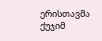ერისთავმა ქუჯიმ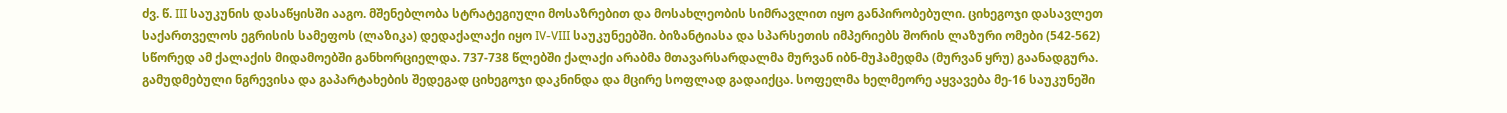ძვ. წ. III საუკუნის დასაწყისში ააგო. მშენებლობა სტრატეგიული მოსაზრებით და მოსახლეობის სიმრავლით იყო განპირობებული. ციხეგოჯი დასავლეთ საქართველოს ეგრისის სამეფოს (ლაზიკა) დედაქალაქი იყო IV-VIII საუკუნეებში. ბიზანტიასა და სპარსეთის იმპერიებს შორის ლაზური ომები (542-562) სწორედ ამ ქალაქის მიდამოებში განხორციელდა. 737-738 წლებში ქალაქი არაბმა მთავარსარდალმა მურვან იბნ-მუჰამედმა (მურვან ყრუ) გაანადგურა. გამუდმებული ნგრევისა და გაპარტახების შედეგად ციხეგოჯი დაკნინდა და მცირე სოფლად გადაიქცა. სოფელმა ხელმეორე აყვავება მე-16 საუკუნეში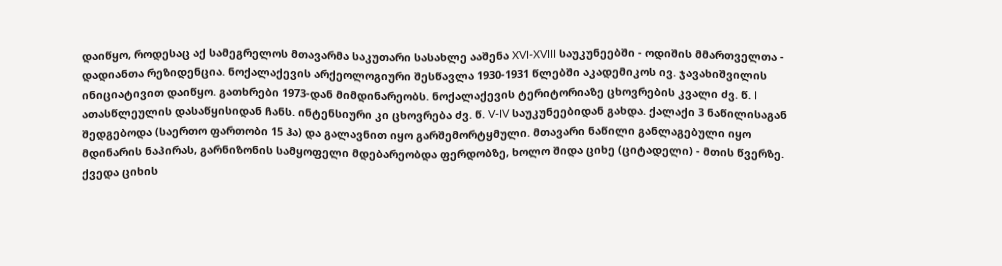დაიწყო, როდესაც აქ სამეგრელოს მთავარმა საკუთარი სასახლე ააშენა XVI-XVIII საუკუნეებში - ოდიშის მმართველთა - დადიანთა რეზიდენცია. ნოქალაქევის არქეოლოგიური შესწავლა 1930-1931 წლებში აკადემიკოს ივ. ჯავახიშვილის ინიციატივით დაიწყო. გათხრები 1973-დან მიმდინარეობს. ნოქალაქევის ტერიტორიაზე ცხოვრების კვალი ძვ. წ. I ათასწლეულის დასაწყისიდან ჩანს. ინტენსიური კი ცხოვრება ძვ. წ. V-IV საუკუნეებიდან გახდა. ქალაქი 3 ნაწილისაგან შედგებოდა (საერთო ფართობი 15 ჰა) და გალავნით იყო გარშემორტყმული. მთავარი ნაწილი განლაგებული იყო მდინარის ნაპირას, გარნიზონის სამყოფელი მდებარეობდა ფერდობზე, ხოლო შიდა ციხე (ციტადელი) - მთის წვერზე. ქვედა ციხის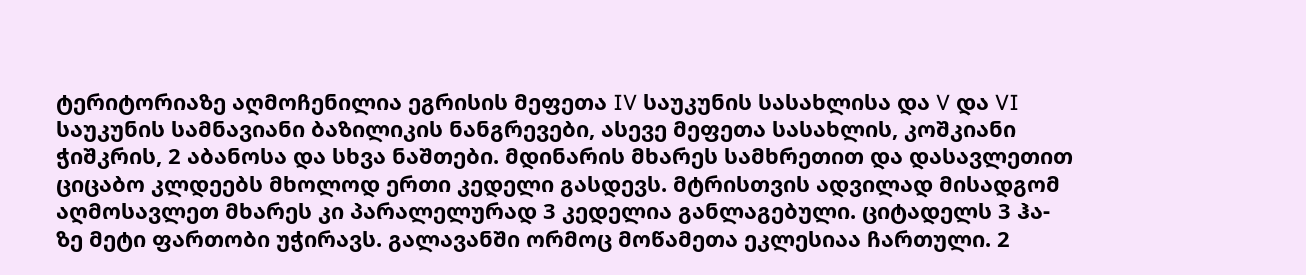ტერიტორიაზე აღმოჩენილია ეგრისის მეფეთა IV საუკუნის სასახლისა და V და VI საუკუნის სამნავიანი ბაზილიკის ნანგრევები, ასევე მეფეთა სასახლის, კოშკიანი ჭიშკრის, 2 აბანოსა და სხვა ნაშთები. მდინარის მხარეს სამხრეთით და დასავლეთით ციცაბო კლდეებს მხოლოდ ერთი კედელი გასდევს. მტრისთვის ადვილად მისადგომ აღმოსავლეთ მხარეს კი პარალელურად 3 კედელია განლაგებული. ციტადელს 3 ჰა-ზე მეტი ფართობი უჭირავს. გალავანში ორმოც მოწამეთა ეკლესიაა ჩართული. 2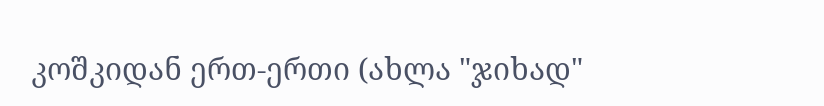კოშკიდან ერთ-ერთი (ახლა "ჯიხად"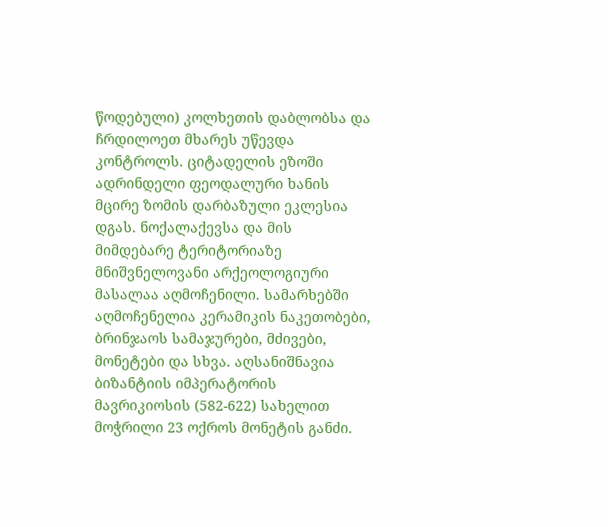წოდებული) კოლხეთის დაბლობსა და ჩრდილოეთ მხარეს უწევდა კონტროლს. ციტადელის ეზოში ადრინდელი ფეოდალური ხანის მცირე ზომის დარბაზული ეკლესია დგას. ნოქალაქევსა და მის მიმდებარე ტერიტორიაზე მნიშვნელოვანი არქეოლოგიური მასალაა აღმოჩენილი. სამარხებში აღმოჩენელია კერამიკის ნაკეთობები, ბრინჯაოს სამაჯურები, მძივები, მონეტები და სხვა. აღსანიშნავია ბიზანტიის იმპერატორის მავრიკიოსის (582-622) სახელით მოჭრილი 23 ოქროს მონეტის განძი.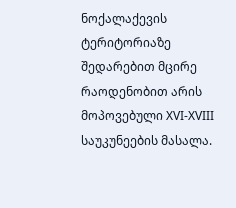ნოქალაქევის ტერიტორიაზე შედარებით მცირე რაოდენობით არის მოპოვებული XVI-XVIII საუკუნეების მასალა.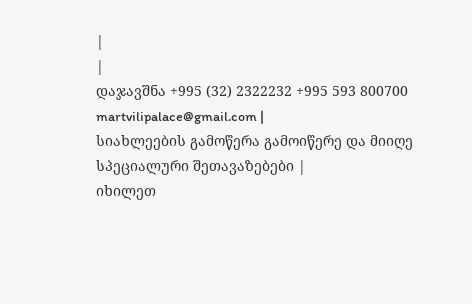|
|
დაჯავშნა +995 (32) 2322232 +995 593 800700 martvilipalace@gmail.com |
სიახლეების გამოწერა გამოიწერე და მიიღე სპეციალური შეთავაზებები |
იხილეთ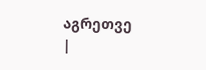აგრეთვე
|